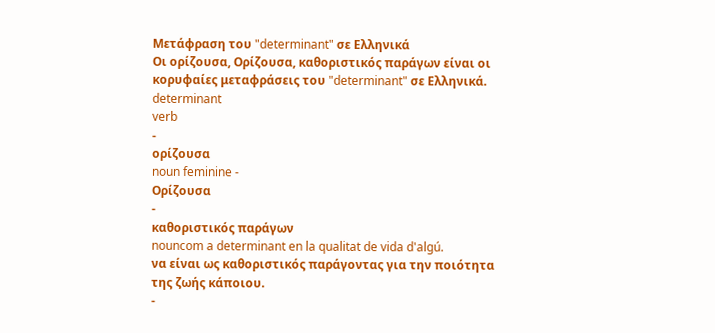Μετάφραση του "determinant" σε Ελληνικά
Οι ορίζουσα, Ορίζουσα, καθοριστικός παράγων είναι οι κορυφαίες μεταφράσεις του "determinant" σε Ελληνικά.
determinant
verb
-
ορίζουσα
noun feminine -
Ορίζουσα
-
καθοριστικός παράγων
nouncom a determinant en la qualitat de vida d'algú.
να είναι ως καθοριστικός παράγοντας για την ποιότητα της ζωής κάποιου.
-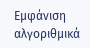Εμφάνιση αλγοριθμικά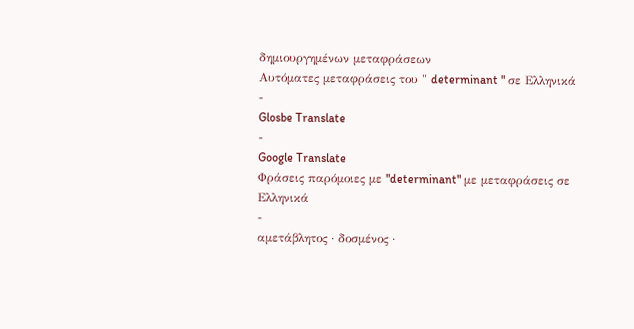δημιουργημένων μεταφράσεων
Αυτόματες μεταφράσεις του " determinant " σε Ελληνικά
-
Glosbe Translate
-
Google Translate
Φράσεις παρόμοιες με "determinant" με μεταφράσεις σε Ελληνικά
-
αμετάβλητος · δοσμένος ·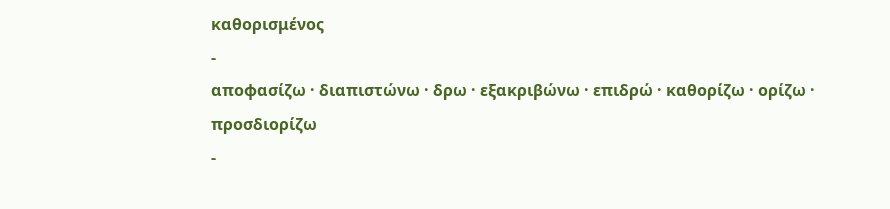καθορισμένος
-
αποφασίζω · διαπιστώνω · δρω · εξακριβώνω · επιδρώ · καθορίζω · ορίζω · προσδιορίζω
-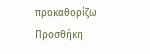προκαθορίζω
Προσθήκη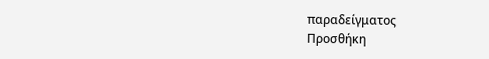παραδείγματος
Προσθήκη